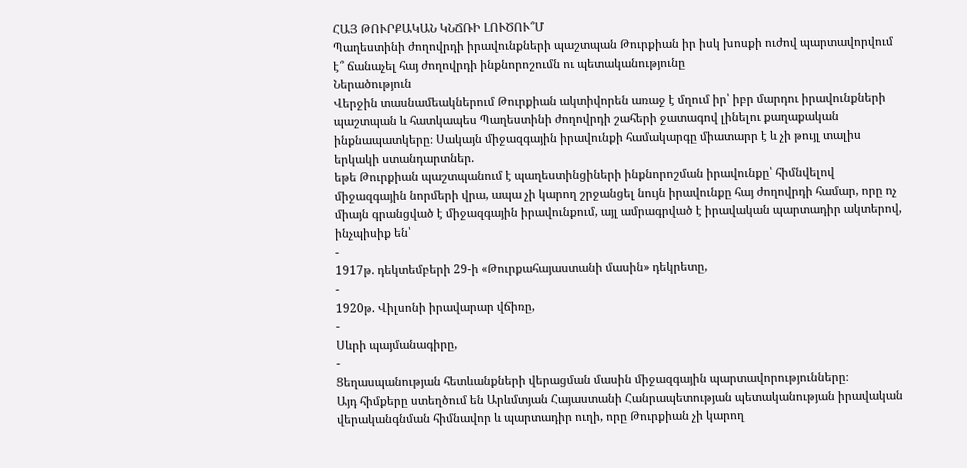ՀԱՅ ԹՈՒՐՔԱԿԱՆ ԿՆՃՌԻ ԼՈՒԾՈՒ՞Մ
Պաղեստինի ժողովրդի իրավունքների պաշտպան Թուրքիան իր իսկ խոսքի ուժով պարտավորվում է՞ ճանաչել հայ ժողովրդի ինքնորոշումն ու պետականությունը
Ներածություն
Վերջին տասնամեակներում Թուրքիան ակտիվորեն առաջ է մղում իր՝ իբր մարդու իրավունքների պաշտպան և հատկապես Պաղեստինի ժողովրդի շահերի ջատագով լինելու քաղաքական ինքնապատկերը։ Սակայն միջազգային իրավունքի համակարգը միատարր է և չի թույլ տալիս երկակի ստանդարտներ.
եթե Թուրքիան պաշտպանում է պաղեստինցիների ինքնորոշման իրավունքը՝ հիմնվելով միջազգային նորմերի վրա, ապա չի կարող շրջանցել նույն իրավունքը հայ ժողովրդի համար, որը ոչ միայն գրանցված է միջազգային իրավունքում, այլ ամրագրված է իրավական պարտադիր ակտերով, ինչպիսիք են՝
-
1917թ. դեկտեմբերի 29-ի «Թուրքահայաստանի մասին» դեկրետը,
-
1920թ. Վիլսոնի իրավարար վճիռը,
-
Սևրի պայմանագիրը,
-
Ցեղասպանության հետևանքների վերացման մասին միջազգային պարտավորությունները։
Այդ հիմքերը ստեղծում են Արևմտյան Հայաստանի Հանրապետության պետականության իրավական վերականգնման հիմնավոր և պարտադիր ուղի, որը Թուրքիան չի կարող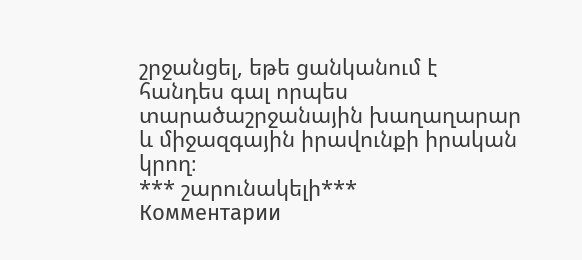շրջանցել, եթե ցանկանում է հանդես գալ որպես տարածաշրջանային խաղաղարար և միջազգային իրավունքի իրական կրող։
*** շարունակելի***
Комментарии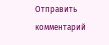Отправить комментарий